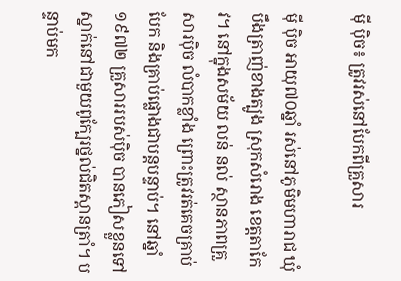ម៉ី ប៉ិច៖ ត្រូវរស់នៅបែកពីគ្រួសារ

ម៉ី ប៉ិច អាយុ៧០ឆ្នាំ រស់នៅភូមិមហារាជ ឃុំបឹងត្រាញ់ខាងត្បូង ស្រុកសំរោង ខេត្តតាកែវ។ នៅក្នុងសម័យ លន់ នល់ ស្ថានភាពគ្រួសារប៉ិច លំបាកខ្លាំង ព្រោះត្រូវរត់គេចគ្រាប់បែក និងគ្រាប់ផ្លោងជាបន្តបន្ទាប់។ នៅឆ្នាំ១៩៧២ គ្រួសាររបស់ប៉ិច បានភៀសខ្លួនទៅស្នាក់នៅជាមួយពូក្បែរថ្នល់ជិតស្ពានត្រាំ។ បន្ទាប់មក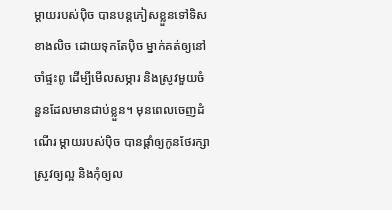ម្ដាយរបស់ប៉ិច បានបន្តភៀសខ្លួនទៅទិសខាងលិច ដោយទុកតែប៉ិច ម្នាក់គត់ឲ្យនៅចាំផ្ទះពូ ដើម្បីមើលសម្ភារ និងស្រូវមួយចំនួនដែលមានជាប់ខ្លួន។ មុនពេលចេញដំណើរ ម្ដាយរបស់ប៉ិច បានផ្ដាំឲ្យកូនថែរក្សាស្រូវឲ្យល្អ និងកុំឲ្យល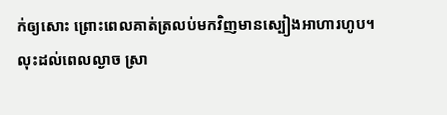ក់ឲ្យសោះ ព្រោះពេលគាត់ត្រលប់មកវិញមានស្បៀងអាហារហូប។
លុះដល់ពេលល្ងាច ស្រា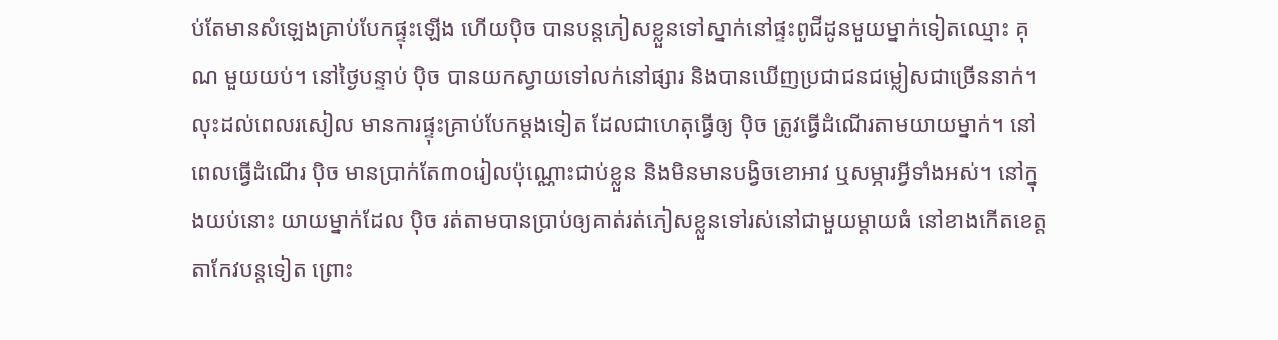ប់តែមានសំឡេងគ្រាប់បែកផ្ទុះឡើង ហើយប៉ិច បានបន្តភៀសខ្លួនទៅស្នាក់នៅផ្ទះពូជីដូនមួយម្នាក់ទៀតឈ្មោះ គុណ មួយយប់។ នៅថ្ងៃបន្ទាប់ ប៉ិច បានយកស្វាយទៅលក់នៅផ្សារ និងបានឃើញប្រជាជនជម្លៀសជាច្រើននាក់។ លុះដល់ពេលរសៀល មានការផ្ទុះគ្រាប់បែកម្ដងទៀត ដែលជាហេតុធ្វើឲ្យ ប៉ិច ត្រូវធ្វើដំណើរតាមយាយម្នាក់។ នៅពេលធ្វើដំណើរ ប៉ិច មានប្រាក់តែ៣០រៀលប៉ុណ្ណោះជាប់ខ្លួន និងមិនមានបង្វិចខោអាវ ឬសម្ភារអ្វីទាំងអស់។ នៅក្នុងយប់នោះ យាយម្នាក់ដែល ប៉ិច រត់តាមបានប្រាប់ឲ្យគាត់រត់ភៀសខ្លួនទៅរស់នៅជាមួយម្ដាយធំ នៅខាងកើតខេត្តតាកែវបន្តទៀត ព្រោះ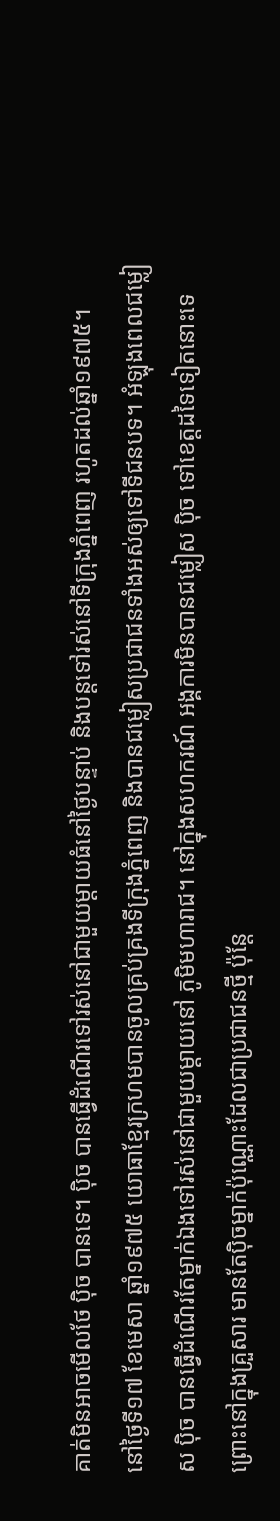គាត់មិនអាចមើលថែ ប៉ិច បានទេ។ ប៉ិច បានធ្វើដំណើរទៅរស់នៅជាមួយម្ដាយធំនៅថ្ងៃបន្ទាប់ និងបន្តទៅរស់នៅទីក្រុងភ្នំពេញ រហូតដល់ឆ្នាំ១៩៧៥។
នៅថ្ងៃទី១៧ ខែមេសា ឆ្នាំ១៩៧៥ យោធាខ្មែរក្រហមបានចូលគ្រប់គ្រងទីក្រុងភ្នំពេញ និងបានជម្លៀសប្រជាជនទាំងអស់ឲ្យទៅទីជនបទ។ អំឡុងពេលជម្លៀស ប៉ិច បានធ្វើដំណើរតែម្នាក់ឯងទៅរស់នៅជាមួយម្ដាយនៅ ភូមិមហារាជ។ នៅក្នុងសហករណ៍ អង្គការមិនបានជម្លៀស ប៉ិច ទៅខេត្តដទៃទៀតនោះទេ ព្រោះនៅក្នុងគ្រួសារ មានតែប៉ិចម្នាក់ប៉ុណ្ណោះដែលជាប្រជាជនថ្មី ប៉ុន្តែ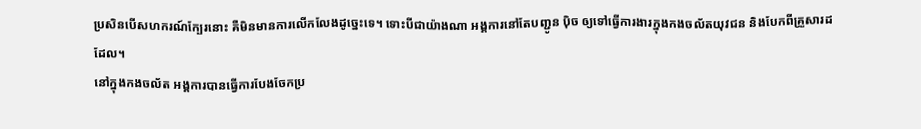ប្រសិនបើសហករណ៍ក្បែរនោះ គឺមិនមានការលើកលែងដូច្នេះទេ។ ទោះបីជាយ៉ាងណា អង្គការនៅតែបញ្ជូន ប៉ិច ឲ្យទៅធ្វើការងារក្នុងកងចល័តយុវជន និងបែកពីគ្រួសារដដែល។
នៅក្នុងកងចល័ត អង្គការបានធ្វើការបែងចែកប្រ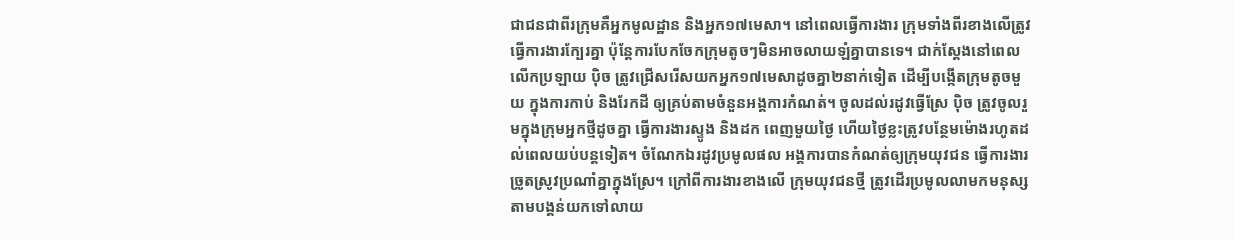ជាជនជាពីរក្រុមគឺអ្នកមូលដ្ឋាន និងអ្នក១៧មេសា។ នៅពេលធ្វើការងារ ក្រុមទាំងពីរខាងលើត្រូវធ្វើការងារក្បែរគ្នា ប៉ុន្តែការបែកចែកក្រុមតូចៗមិនអាចលាយឡំគ្នាបានទេ។ ជាក់ស្ដែងនៅពេលលើកប្រឡាយ ប៉ិច ត្រូវជ្រើសរើសយកអ្នក១៧មេសាដូចគ្នា២នាក់ទៀត ដើម្បីបង្កើតក្រុមតូចមួយ ក្នុងការកាប់ និងរែកដី ឲ្យគ្រប់តាមចំនួនអង្គការកំណត់។ ចូលដល់រដូវធ្វើស្រែ ប៉ិច ត្រូវចូលរួមក្នុងក្រុមអ្នកថ្មីដូចគ្នា ធ្វើការងារស្ទូង និងដក ពេញមួយថ្ងៃ ហើយថ្ងៃខ្លះត្រូវបន្ថែមម៉ោងរហូតដល់ពេលយប់បន្តទៀត។ ចំណែកឯរដូវប្រមូលផល អង្គការបានកំណត់ឲ្យក្រុមយុវជន ធ្វើការងារច្រូតស្រូវប្រណាំគ្នាក្នុងស្រែ។ ក្រៅពីការងារខាងលើ ក្រុមយុវជនថ្មី ត្រូវដើរប្រមូលលាមកមនុស្សតាមបង្គន់យកទៅលាយ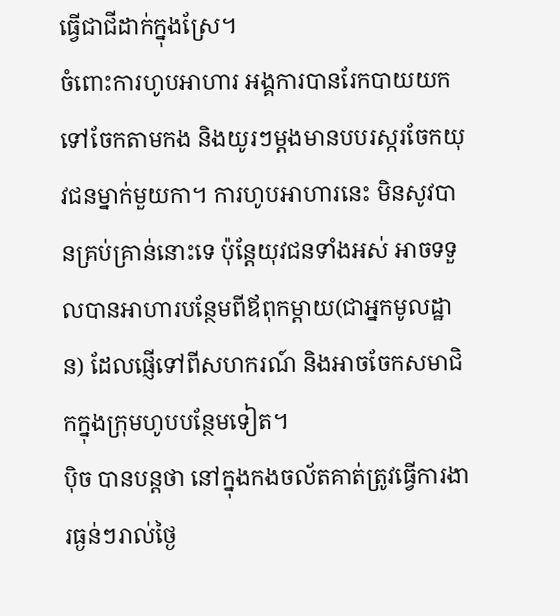ធ្វើជាជីដាក់ក្នុងស្រែ។
ចំពោះការហូបអាហារ អង្គការបានរែកបាយយកទៅចែកតាមកង និងយូរៗម្ដងមានបបរស្ករចែកយុវជនម្នាក់មួយកា។ ការហូបអាហារនេះ មិនសូវបានគ្រប់គ្រាន់នោះទេ ប៉ុន្តែយុវជនទាំងអស់ អាចទទួលបានអាហារបន្ថែមពីឪពុកម្ដាយ(ជាអ្នកមូលដ្ឋាន) ដែលផ្ញើទៅពីសហករណ៍ និងអាចចែកសមាជិកក្នុងក្រុមហូបបន្ថែមទៀត។
ប៉ិច បានបន្តថា នៅក្នុងកងចល័តគាត់ត្រូវធ្វើការងារធ្ងន់ៗរាល់ថ្ងៃ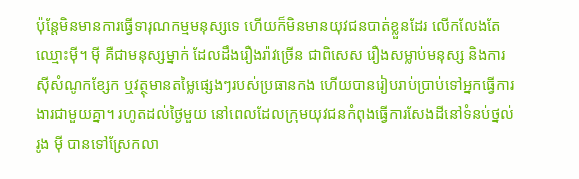ប៉ុន្តែមិនមានការធ្វើទារុណកម្មមនុស្សទេ ហើយក៏មិនមានយុវជនបាត់ខ្លួនដែរ លើកលែងតែឈ្មោះម៉ី។ ម៉ី គឺជាមនុស្សម្នាក់ ដែលដឹងរឿងរ៉ាវច្រើន ជាពិសេស រឿងសម្លាប់មនុស្ស និងការស៊ីសំណូកខ្សែក ឬវត្ថុមានតម្លៃផ្សេងៗរបស់ប្រធានកង ហើយបានរៀបរាប់ប្រាប់ទៅអ្នកធ្វើការងារជាមួយគ្នា។ រហូតដល់ថ្ងៃមួយ នៅពេលដែលក្រុមយុវជនកំពុងធ្វើការសែងដីនៅទំនប់ថ្នល់រូង ម៉ី បានទៅស្រែកលា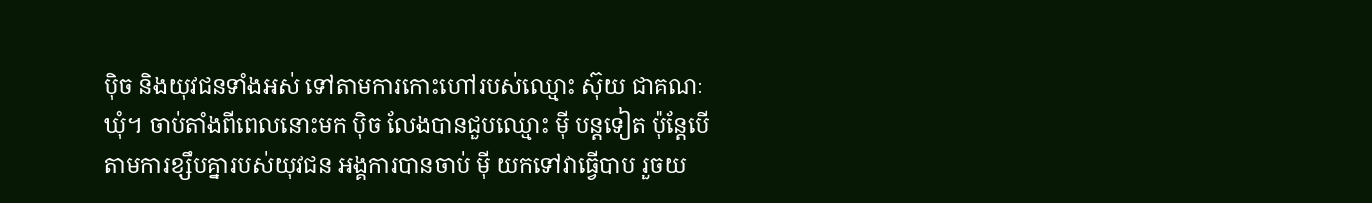ប៉ិច និងយុវជនទាំងអស់ ទៅតាមការកោះហៅរបស់ឈ្មោះ ស៊ុយ ជាគណៈឃុំ។ ចាប់តាំងពីពេលនោះមក ប៉ិច លែងបានជួបឈ្មោះ ម៉ី បន្តទៀត ប៉ុន្តែបើតាមការខ្សឹបគ្នារបស់យុវជន អង្គការបានចាប់ ម៉ី យកទៅវាធ្វើបាប រួចយ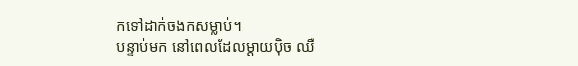កទៅដាក់ចងកសម្លាប់។
បន្ទាប់មក នៅពេលដែលម្ដាយប៉ិច ឈឺ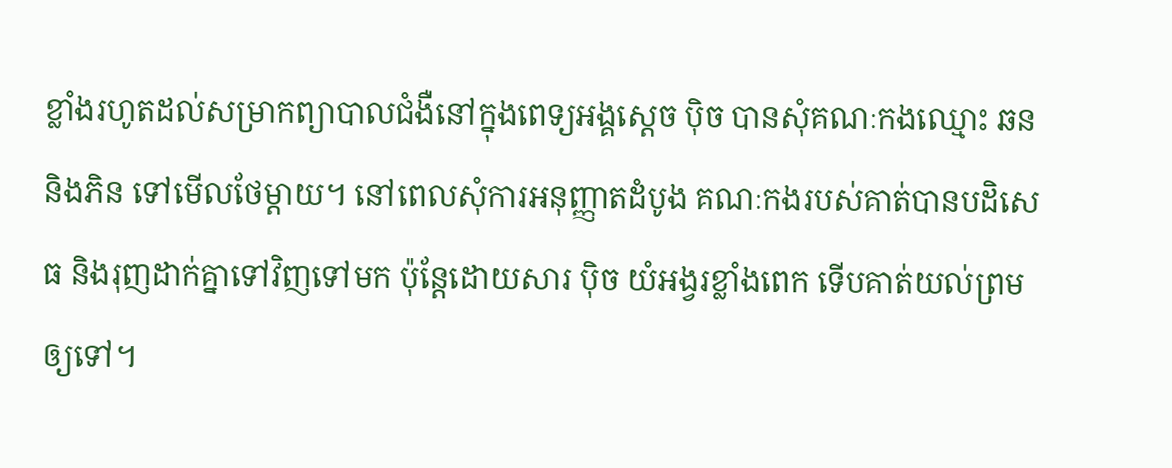ខ្លាំងរហូតដល់សម្រាកព្យាបាលជំងឺនៅក្នុងពេទ្យអង្គស្ដេច ប៉ិច បានសុំគណៈកងឈ្មោះ ឆន និងភិន ទៅមើលថែម្ដាយ។ នៅពេលសុំការអនុញ្ញាតដំបូង គណៈកងរបស់គាត់បានបដិសេធ និងរុញដាក់គ្នាទៅវិញទៅមក ប៉ុន្តែដោយសារ ប៉ិច យំអង្វរខ្លាំងពេក ទើបគាត់យល់ព្រមឲ្យទៅ។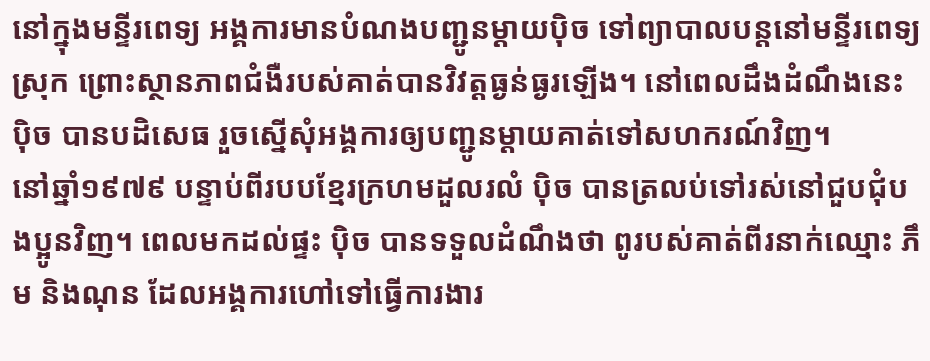នៅក្នុងមន្ទីរពេទ្យ អង្គការមានបំណងបញ្ជូនម្ដាយប៉ិច ទៅព្យាបាលបន្តនៅមន្ទីរពេទ្យស្រុក ព្រោះស្ថានភាពជំងឺរបស់គាត់បានវិវត្តធ្ងន់ធ្ងរឡើង។ នៅពេលដឹងដំណឹងនេះ ប៉ិច បានបដិសេធ រួចស្នើសុំអង្គការឲ្យបញ្ជូនម្ដាយគាត់ទៅសហករណ៍វិញ។
នៅឆ្នាំ១៩៧៩ បន្ទាប់ពីរបបខ្មែរក្រហមដួលរលំ ប៉ិច បានត្រលប់ទៅរស់នៅជួបជុំបងប្អូនវិញ។ ពេលមកដល់ផ្ទះ ប៉ិច បានទទួលដំណឹងថា ពូរបស់គាត់ពីរនាក់ឈ្មោះ ភឹម និងណុន ដែលអង្គការហៅទៅធ្វើការងារ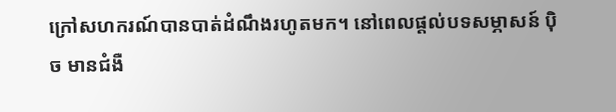ក្រៅសហករណ៍បានបាត់ដំណឹងរហូតមក។ នៅពេលផ្ដល់បទសម្ភាសន៍ ប៉ិច មានជំងឺ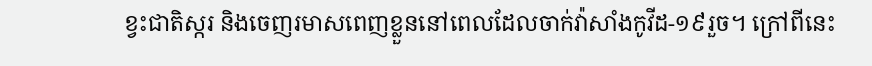ខ្វះជាតិស្ករ និងចេញរមាសពេញខ្លួននៅពេលដែលចាក់វ៉ាសាំងកូវីដ-១៩រួច។ ក្រៅពីនេះ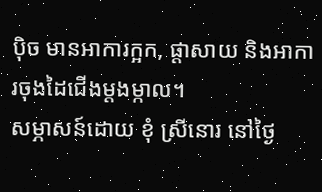ប៉ិច មានអាការក្អក, ផ្ដាសាយ និងអាការចុងដៃជើងម្ដងម្កាល។
សម្ភាសន៍ដោយ ខុំ ស្រីនោរ នៅថ្ងៃ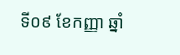ទី០៩ ខែកញ្ញា ឆ្នាំ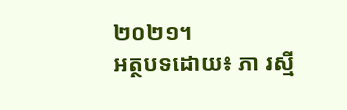២០២១។
អត្ថបទដោយ៖ ភា រស្មី